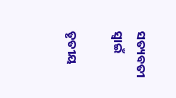ସତ୍ୟବତୀ ସ୍ଵାଇଁ

ତୃତୀୟ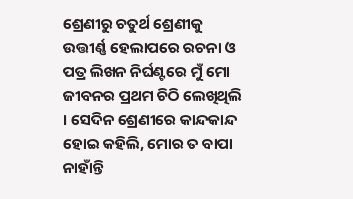ଶ୍ରେଣୀରୁ ଚତୁର୍ଥ ଶ୍ରେଣୀକୁ ଉତ୍ତୀର୍ଣ୍ଣ ହେଲାପରେ ରଚନା ଓ ପତ୍ର ଲିଖନ ନିର୍ଘଣ୍ଟରେ ମୁଁ ମୋ ଜୀବନର ପ୍ରଥମ ଚିଠି ଲେଖିଥିଲି । ସେଦିନ ଶ୍ରେଣୀରେ କାନ୍ଦକାନ୍ଦ ହୋଇ କହିଲି, ମୋର ତ ବାପା ନାହାଁନ୍ତି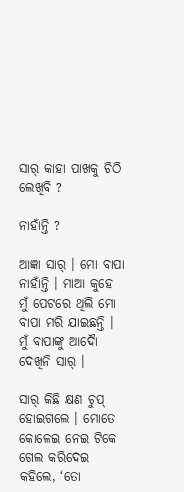ସାର୍ କାହା ପାଖକୁ ଚିଠି ଲେଖିବି ?

ନାହାଁନ୍ତି ?

ଆଜ୍ଞା ସାର୍ । ମୋ ବାପା ନାହାଁନ୍ତି । ମାଆ କୁହେ ମୁଁ ପେଟରେ ଥିଲି ମୋ ବାପା ମରି ଯାଇଛନ୍ତି । ମୁଁ ବାପାଙ୍କୁ ଆଦୋୖ ଦେଖିନି ସାର୍ ।

ସାର୍ କିଛି କ୍ଷଣ ଚୁପ୍ ହୋଇଗଲେ । ମୋତେ କୋଳେଇ ନେଇ ଟିକେ ଗେଲ କରିଦେଇ କହିଲେ, ‘ତୋ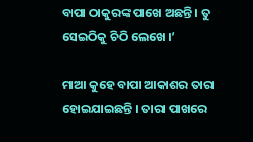ବାପା ଠାକୁରଙ୍କ ପାଖେ ଅଛନ୍ତି । ତୁ ସେଇଠିକୁ ଚିଠି ଲେଖେ ।’

ମାଆ କୁହେ ବାପା ଆକାଶର ତାରା ହୋଇଯାଇଛନ୍ତି । ତାରା ପାଖରେ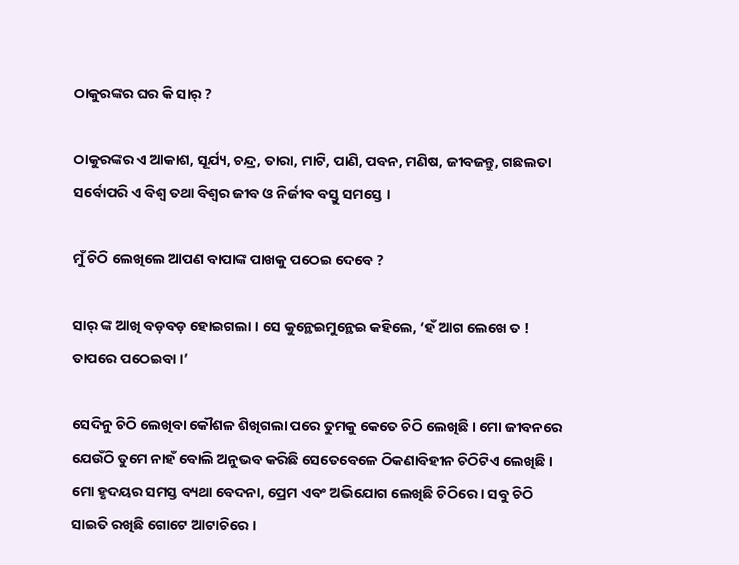ଠାକୁରଙ୍କର ଘର କି ସାର୍ ?

ଠାକୁରଙ୍କର ଏ ଆକାଶ, ସୂର୍ଯ୍ୟ, ଚନ୍ଦ୍ର, ତାରା, ମାଟି, ପାଣି, ପବନ, ମଣିଷ, ଜୀବଜନ୍ତୁ, ଗଛଲତା ସର୍ବୋପରି ଏ ବିଶ୍ୱ ତଥା ବିଶ୍ୱର ଜୀବ ଓ ନିର୍ଜୀବ ବସ୍ତୁ ସମସ୍ତେ ।

ମୁଁ ଚିଠି ଲେଖିଲେ ଆପଣ ବାପାଙ୍କ ପାଖକୁ ପଠେଇ ଦେବେ ?

ସାର୍ ଙ୍କ ଆଖି ବଡ଼ବଡ଼ ହୋଇଗଲା । ସେ କୁନ୍ଥେଇମୁନ୍ଥେଇ କହିଲେ, ‘ହଁ ଆଗ ଲେଖେ ତ ! ତାପରେ ପଠେଇବା ।’

ସେଦିନୁ ଚିଠି ଲେଖିବା କୌଶଳ ଶିଖିଗଲା ପରେ ତୁମକୁ କେତେ ଚିଠି ଲେଖିଛି । ମୋ ଜୀବନରେ ଯେଉଁଠି ତୁମେ ନାହଁ ବୋଲି ଅନୁଭବ କରିଛି ସେତେବେଳେ ଠିକଣାବିହୀନ ଚିଠିଟିଏ ଲେଖିଛି । ମୋ ହୃଦୟର ସମସ୍ତ ବ୍ୟଥା ବେଦନା, ପ୍ରେମ ଏବଂ ଅଭିଯୋଗ ଲେଖିଛି ଚିଠିରେ । ସବୁ ଚିଠି ସାଇତି ରଖିଛି ଗୋଟେ ଆଟାଚିରେ ।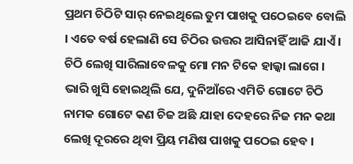ପ୍ରଥମ ଚିଠିଟି ସାର୍ ନେଇଥିଲେ ତୁମ ପାଖକୁ ପଠେଇବେ ବୋଲି । ଏତେ ବର୍ଷ ହେଲାଣି ସେ ଚିଠିର ଉତ୍ତର ଆସିନାହିଁ ଆଜି ଯାଏଁ । ଚିଠି ଲେଖି ସାରିଲାବେଳକୁ ମୋ ମନ ଟିକେ ହାଲ୍କା ଲାଗେ । ଭାରି ଖୁସି ହୋଇଥିଲି ଯେ, ଦୁନିଆଁରେ ଏମିତି ଗୋଟେ ଚିଠି ନାମକ ଗୋଟେ କଣ ଚିଜ ଅଛି ଯାହା ଦେହରେ ନିଜ ମନ କଥା ଲେଖି ଦୂରରେ ଥିବା ପ୍ରିୟ ମଣିଷ ପାଖକୁ ପଠେଇ ହେବ ।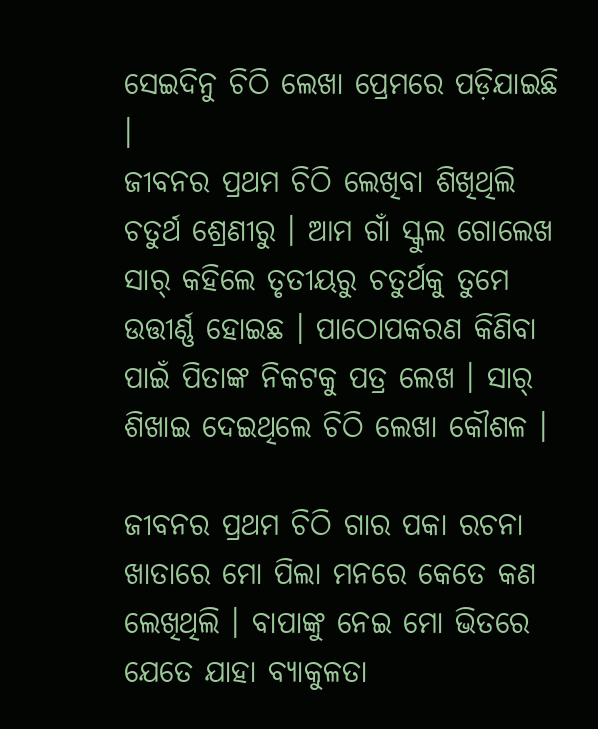ସେଇଦିନୁ ଚିଠି ଲେଖା ପ୍ରେମରେ ପଡ଼ିଯାଇଛି ।
ଜୀବନର ପ୍ରଥମ ଚିଠି ଲେଖିବା ଶିଖିଥିଲି ଚତୁର୍ଥ ଶ୍ରେଣୀରୁ । ଆମ ଗାଁ ସ୍କୁଲ ଗୋଲେଖ ସାର୍ କହିଲେ ତୃତୀୟରୁ ଚତୁର୍ଥକୁ ତୁମେ ଉତ୍ତୀର୍ଣ୍ଣ ହୋଇଛ । ପାଠୋପକରଣ କିଣିବା ପାଇଁ ପିତାଙ୍କ ନିକଟକୁ ପତ୍ର ଲେଖ । ସାର୍ ଶିଖାଇ ଦେଇଥିଲେ ଚିଠି ଲେଖା କୌଶଳ ।

ଜୀବନର ପ୍ରଥମ ଚିଠି ଗାର ପକା ରଚନା ଖାତାରେ ମୋ ପିଲା ମନରେ କେତେ କଣ ଲେଖିଥିଲି । ବାପାଙ୍କୁ ନେଇ ମୋ ଭିତରେ ଯେତେ ଯାହା ବ୍ୟାକୁଳତା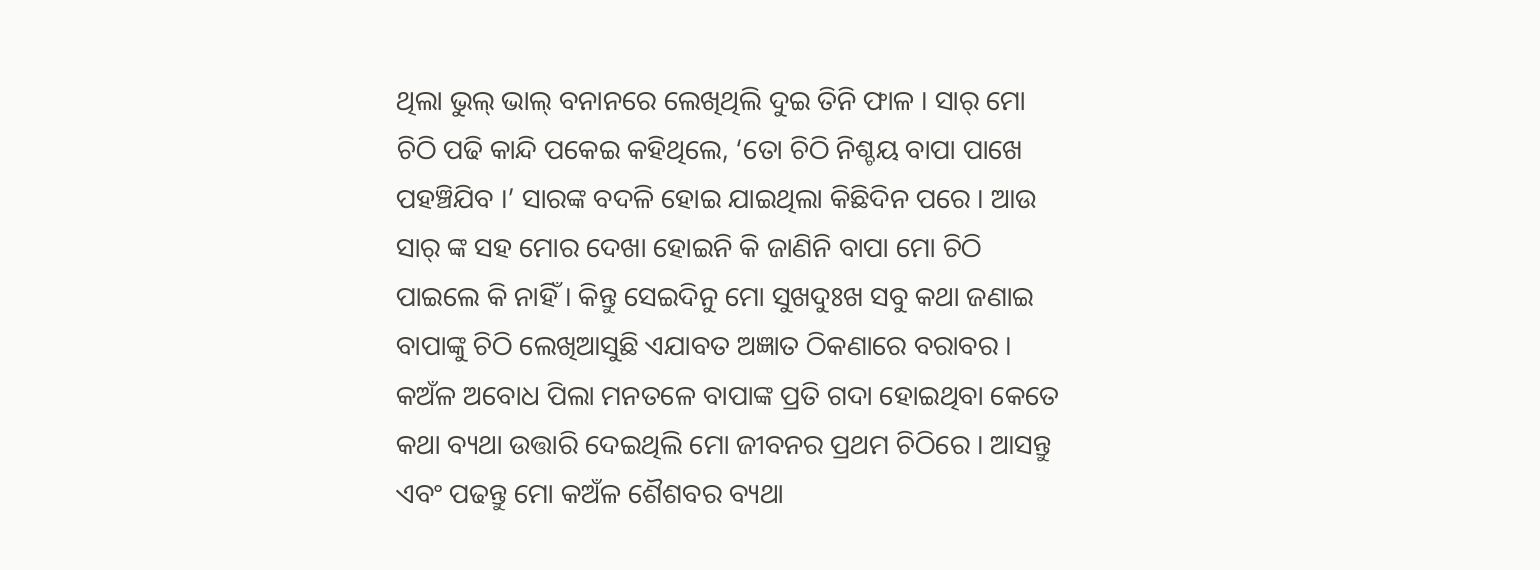ଥିଲା ଭୁଲ୍ ଭାଲ୍ ବନାନରେ ଲେଖିଥିଲି ଦୁଇ ତିନି ଫାଳ । ସାର୍ ମୋ ଚିଠି ପଢି କାନ୍ଦି ପକେଇ କହିଥିଲେ, ‘ତୋ ଚିଠି ନିଶ୍ଚୟ ବାପା ପାଖେ ପହଞ୍ଚିଯିବ ।’ ସାରଙ୍କ ବଦଳି ହୋଇ ଯାଇଥିଲା କିଛିଦିନ ପରେ । ଆଉ ସାର୍ ଙ୍କ ସହ ମୋର ଦେଖା ହୋଇନି କି ଜାଣିନି ବାପା ମୋ ଚିଠି ପାଇଲେ କି ନାହିଁ । କିନ୍ତୁ ସେଇଦିନୁ ମୋ ସୁଖଦୁଃଖ ସବୁ କଥା ଜଣାଇ ବାପାଙ୍କୁ ଚିଠି ଲେଖିଆସୁଛି ଏଯାବତ ଅଜ୍ଞାତ ଠିକଣାରେ ବରାବର । କଅଁଳ ଅବୋଧ ପିଲା ମନତଳେ ବାପାଙ୍କ ପ୍ରତି ଗଦା ହୋଇଥିବା କେତେ କଥା ବ୍ୟଥା ଉତ୍ତାରି ଦେଇଥିଲି ମୋ ଜୀବନର ପ୍ରଥମ ଚିଠିରେ । ଆସନ୍ତୁ ଏବଂ ପଢନ୍ତୁ ମୋ କଅଁଳ ଶୈଶବର ବ୍ୟଥା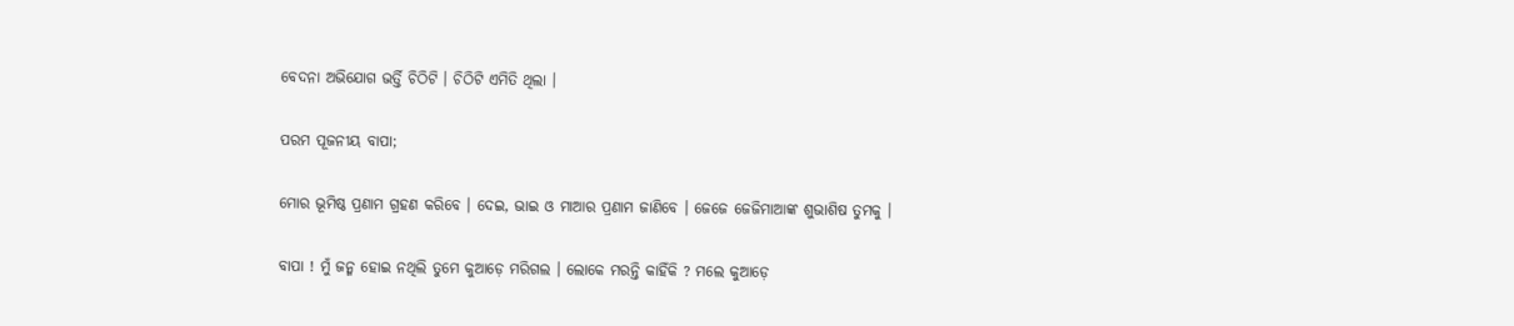ବେଦନା ଅଭିଯୋଗ ଭର୍ତ୍ତି ଚିଠିଟି । ଚିଠିଟି ଏମିତି ଥିଲା ।

ପରମ ପୂଜନୀୟ ବାପା;

ମୋର ଭୂମିଷ୍ଠ ପ୍ରଣାମ ଗ୍ରହଣ କରିବେ । ଦେଇ, ଭାଇ ଓ ମାଆର ପ୍ରଣାମ ଜାଣିବେ । ଜେଜେ ଜେଜିମାଆଙ୍କ ଶୁଭାଶିଷ ତୁମକୁ ।

ବାପା ! ମୁଁ ଜନ୍ମ ହୋଇ ନଥିଲି ତୁମେ କୁଆଡ଼େ ମରିଗଲ । ଲୋକେ ମରନ୍ତି କାହିଁକି ? ମଲେ କୁଆଡ଼େ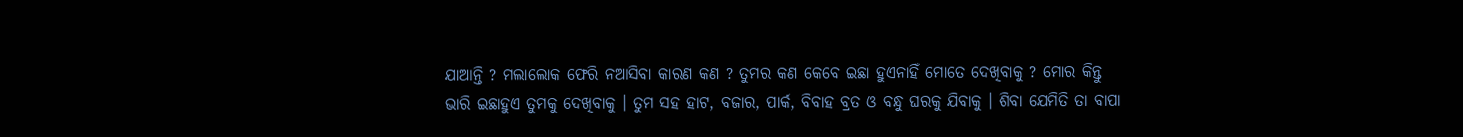ଯାଆନ୍ତି ? ମଲାଲୋକ ଫେରି ନଆସିବା କାରଣ କଣ ? ତୁମର କଣ କେବେ ଇଛା ହୁଏନାହିଁ ମୋତେ ଦେଖିବାକୁ ? ମୋର କିନ୍ତୁ ଭାରି ଇଛାହୁଏ ତୁମକୁ ଦେଖିବାକୁ । ତୁମ ସହ ହାଟ, ବଜାର, ପାର୍କ, ବିବାହ ବ୍ରତ ଓ ବନ୍ଧୁ ଘରକୁ ଯିବାକୁ । ଶିବା ଯେମିତି ତା ବାପା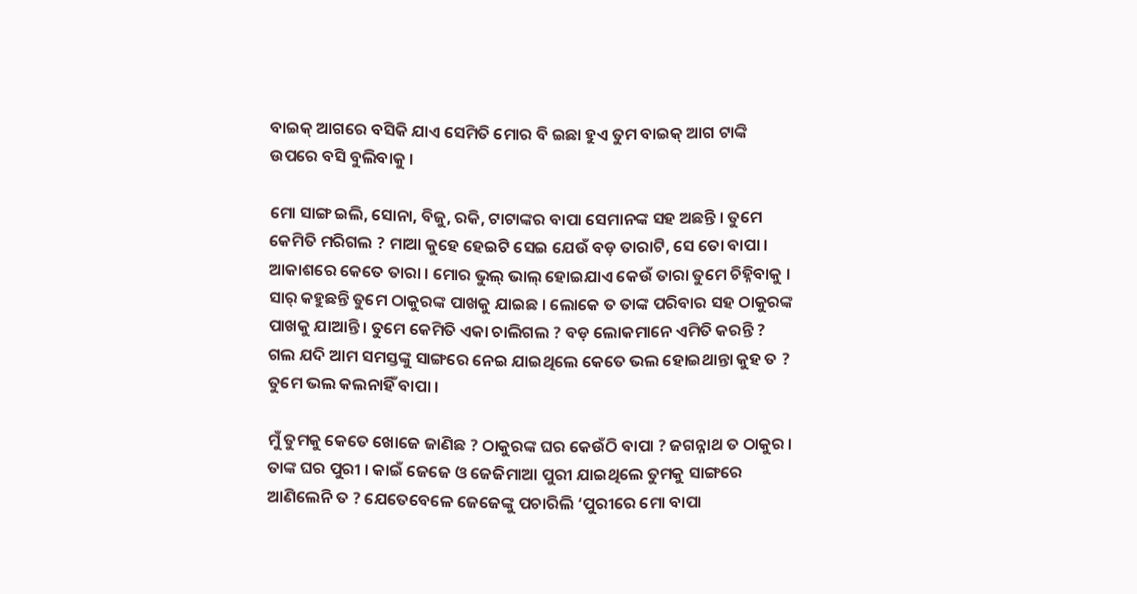ବାଇକ୍ ଆଗରେ ବସିକି ଯାଏ ସେମିତି ମୋର ବି ଇଛା ହୁଏ ତୁମ ବାଇକ୍ ଆଗ ଟାଙ୍କି ଉପରେ ବସି ବୁଲିବାକୁ ।

ମୋ ସାଙ୍ଗ ଇଲି, ସୋନା, ବିଜୁ, ରକି, ଟାଟାଙ୍କର ବାପା ସେମାନଙ୍କ ସହ ଅଛନ୍ତି । ତୁମେ କେମିତି ମରିଗଲ ? ମାଆ କୁହେ ହେଇଟି ସେଇ ଯେଉଁ ବଡ଼ ତାରାଟି, ସେ ତୋ ବାପା । ଆକାଶରେ କେତେ ତାରା । ମୋର ଭୁଲ୍ ଭାଲ୍ ହୋଇଯାଏ କେଉଁ ତାରା ତୁମେ ଚିହ୍ନିବାକୁ । ସାର୍ କହୁଛନ୍ତି ତୁମେ ଠାକୁରଙ୍କ ପାଖକୁ ଯାଇଛ । ଲୋକେ ତ ତାଙ୍କ ପରିବାର ସହ ଠାକୁରଙ୍କ ପାଖକୁ ଯାଆନ୍ତି । ତୁମେ କେମିତି ଏକା ଚାଲିଗଲ ? ବଡ଼ ଲୋକମାନେ ଏମିତି କରନ୍ତି ? ଗଲ ଯଦି ଆମ ସମସ୍ତଙ୍କୁ ସାଙ୍ଗରେ ନେଇ ଯାଇଥିଲେ କେତେ ଭଲ ହୋଇଥାନ୍ତା କୁହ ତ ? ତୁମେ ଭଲ କଲନାହିଁ ବାପା ।

ମୁଁ ତୁମକୁ କେତେ ଖୋଜେ ଜାଣିଛ ? ଠାକୁରଙ୍କ ଘର କେଉଁଠି ବାପା ? ଜଗନ୍ନାଥ ତ ଠାକୁର । ତାଙ୍କ ଘର ପୁରୀ । କାଇଁ ଜେଜେ ଓ ଜେଜିମାଆ ପୁରୀ ଯାଇଥିଲେ ତୁମକୁ ସାଙ୍ଗରେ ଆଣିଲେନି ତ ? ଯେତେବେଳେ ଜେଜେଙ୍କୁ ପଚାରିଲି ‘ପୁରୀରେ ମୋ ବାପା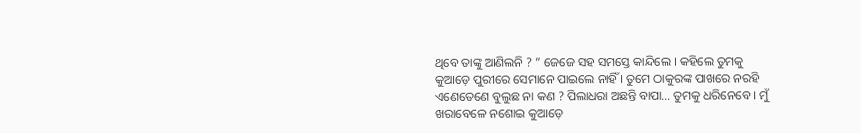ଥିବେ ତାଙ୍କୁ ଆଣିଲନି ? ” ଜେଜେ ସହ ସମସ୍ତେ କାନ୍ଦିଲେ । କହିଲେ ତୁମକୁ କୁଆଡ଼େ ପୁରୀରେ ସେମାନେ ପାଇଲେ ନାହିଁ । ତୁମେ ଠାକୁରଙ୍କ ପାଖରେ ନରହି ଏଣେତେଣେ ବୁଲୁଛ ନା କଣ ? ପିଲାଧରା ଅଛନ୍ତି ବାପା… ତୁମକୁ ଧରିନେବେ । ମୁଁ ଖରାବେଳେ ନଶୋଇ କୁଆଡ଼େ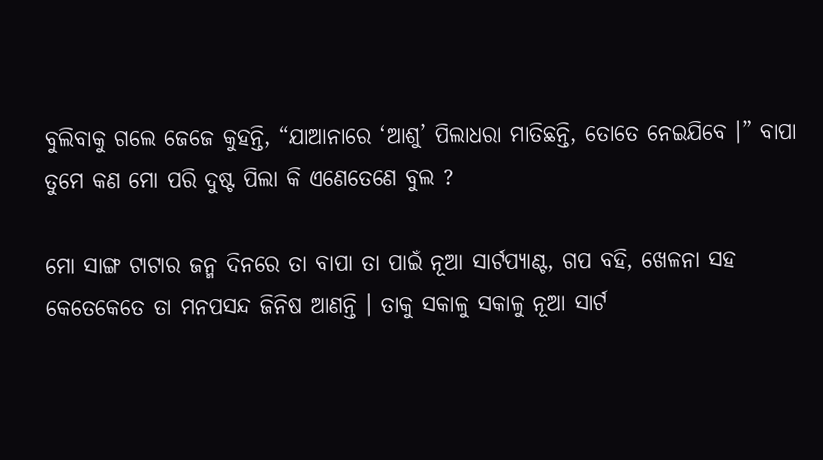ବୁଲିବାକୁ ଗଲେ ଜେଜେ କୁହନ୍ତି, “ଯାଆନାରେ ‘ଆଶୁ’ ପିଲାଧରା ମାତିଛନ୍ତି, ତୋତେ ନେଇଯିବେ ।” ବାପା ତୁମେ କଣ ମୋ ପରି ଦୁଷ୍ଟ ପିଲା କି ଏଣେତେଣେ ବୁଲ ?

ମୋ ସାଙ୍ଗ ଟାଟାର ଜନ୍ମ ଦିନରେ ତା ବାପା ତା ପାଇଁ ନୂଆ ସାର୍ଟପ୍ୟାଣ୍ଟ, ଗପ ବହି, ଖେଳନା ସହ କେତେକେତେ ତା ମନପସନ୍ଦ ଜିନିଷ ଆଣନ୍ତି । ତାକୁ ସକାଳୁ ସକାଳୁ ନୂଆ ସାର୍ଟ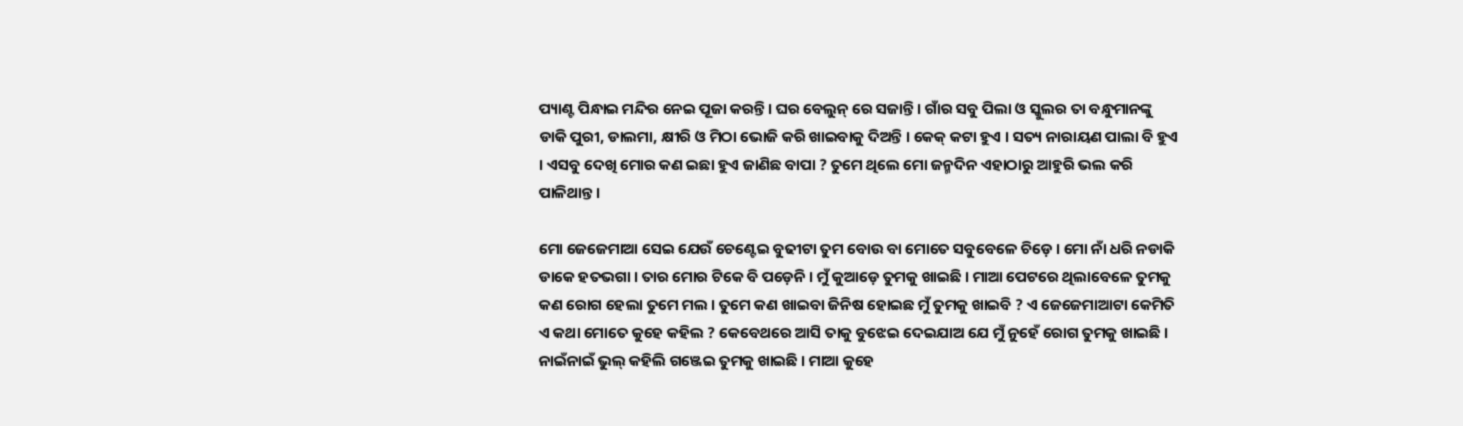ପ୍ୟାଣ୍ଟ ପିନ୍ଧାଇ ମନ୍ଦିର ନେଇ ପୂଜା କରନ୍ତି । ଘର ବେଲୁନ୍ ରେ ସଜାନ୍ତି । ଗାଁର ସବୁ ପିଲା ଓ ସ୍କୁଲର ତା ବନ୍ଧୁମାନଙ୍କୁ ଡାକି ପୁରୀ, ଡାଲମା, କ୍ଷୀରି ଓ ମିଠା ଭୋଜି କରି ଖାଇବାକୁ ଦିଅନ୍ତି । କେକ୍ କଟା ହୁଏ । ସତ୍ୟ ନାରାୟଣ ପାଲା ବି ହୁଏ । ଏସବୁ ଦେଖି ମୋର କଣ ଇଛା ହୁଏ ଜାଣିଛ ବାପା ? ତୁମେ ଥିଲେ ମୋ ଜନ୍ମଦିନ ଏହାଠାରୁ ଆହୁରି ଭଲ କରି ପାଳିଥାନ୍ତ ।

ମୋ ଜେଜେମାଆ ସେଇ ଯେଉଁ ଚେଣ୍ଟେଇ ବୁଢୀଟା ତୁମ ବୋଉ ବା ମୋତେ ସବୁବେଳେ ଚିଡ଼େ । ମୋ ନାଁ ଧରି ନଡାକି ଡାକେ ହତଭଗା । ତାର ମୋର ଟିକେ ବି ପଡ଼େନି । ମୁଁ କୁଆଡ଼େ ତୁମକୁ ଖାଇଛି । ମାଆ ପେଟରେ ଥିଲାବେଳେ ତୁମକୁ କଣ ରୋଗ ହେଲା ତୁମେ ମଲ । ତୁମେ କଣ ଖାଇବା ଜିନିଷ ହୋଇଛ ମୁଁ ତୁମକୁ ଖାଇବି ? ଏ ଜେଜେମାଆଟା କେମିତି ଏ କଥା ମୋତେ କୁହେ କହିଲ ? କେବେଥରେ ଆସି ତାକୁ ବୁଝେଇ ଦେଇଯାଅ ଯେ ମୁଁ ନୁହେଁ ରୋଗ ତୁମକୁ ଖାଇଛି । ନାଇଁନାଇଁ ଭୁଲ୍ କହିଲି ଗଞ୍ଜେଇ ତୁମକୁ ଖାଇଛି । ମାଆ କୁହେ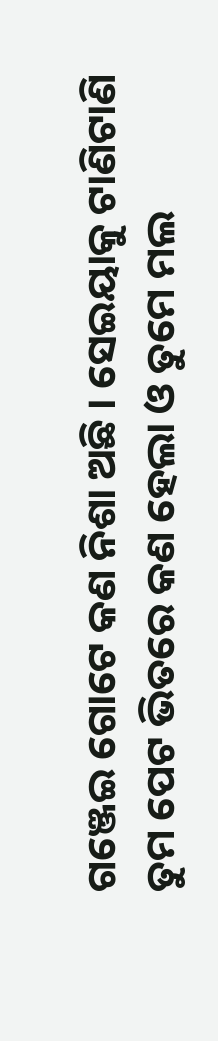ଗଞ୍ଜେଇ ଗୋଟେ କଣ ନିଶା ଅଛି । ସେଇୟାକୁ ଟାଣିଟାଣି ତୁମ ପେଟ ଭିତରେ କଣ ହେଲା ଓ ତୁମେ ମଲ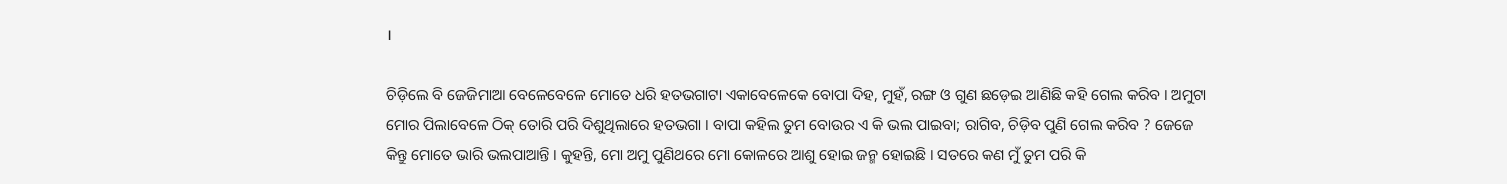।

ଚିଡ଼ିଲେ ବି ଜେଜିମାଆ ବେଳେବେଳେ ମୋତେ ଧରି ହତଭଗାଟା ଏକାବେଳେକେ ବୋପା ଦିହ, ମୁହଁ, ରଙ୍ଗ ଓ ଗୁଣ ଛଡ଼େଇ ଆଣିଛି କହି ଗେଲ କରିବ । ଅମୁଟା ମୋର ପିଲାବେଳେ ଠିକ୍ ତୋରି ପରି ଦିଶୁଥିଲାରେ ହତଭଗା । ବାପା କହିଲ ତୁମ ବୋଉର ଏ କି ଭଲ ପାଇବା; ରାଗିବ, ଚିଡ଼ିବ ପୁଣି ଗେଲ କରିବ ? ଜେଜେ କିନ୍ତୁ ମୋତେ ଭାରି ଭଲପାଆନ୍ତି । କୁହନ୍ତି, ମୋ ଅମୁ ପୁଣିଥରେ ମୋ କୋଳରେ ଆଶୁ ହୋଇ ଜନ୍ମ ହୋଇଛି । ସତରେ କଣ ମୁଁ ତୁମ ପରି କି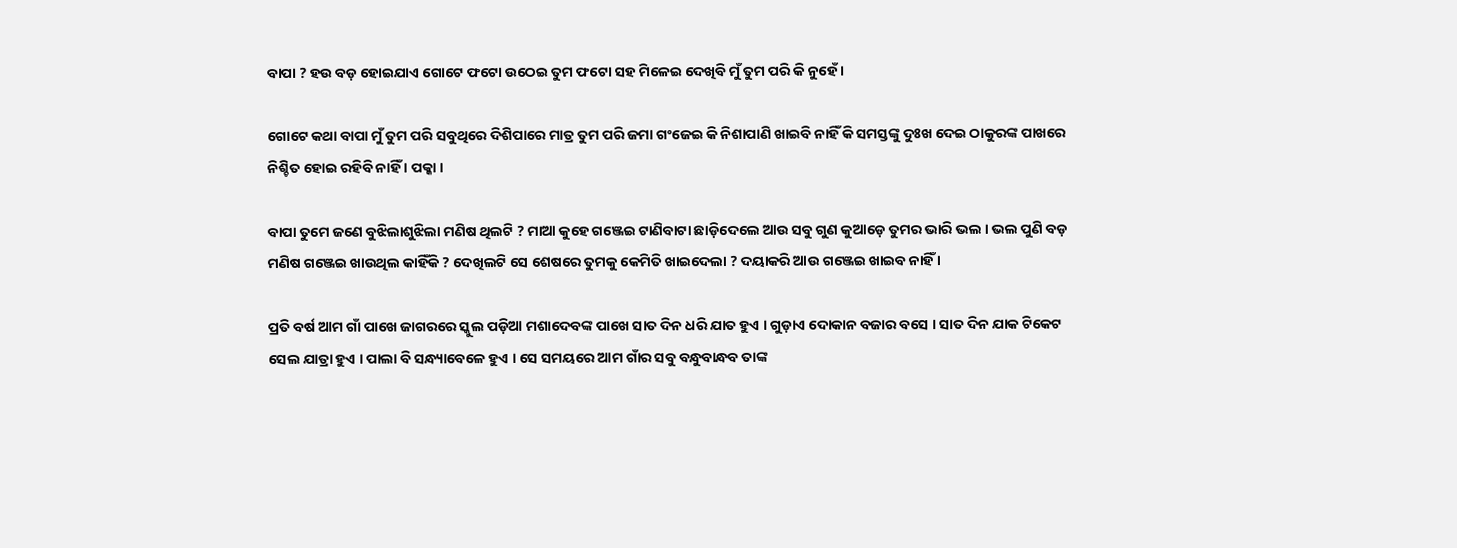ବାପା ? ହଉ ବଡ଼ ହୋଇଯାଏ ଗୋଟେ ଫଟୋ ଉଠେଇ ତୁମ ଫଟୋ ସହ ମିଳେଇ ଦେଖିବି ମୁଁ ତୁମ ପରି କି ନୁହେଁ ।

ଗୋଟେ କଥା ବାପା ମୁଁ ତୁମ ପରି ସବୁଥିରେ ଦିଶିପାରେ ମାତ୍ର ତୁମ ପରି ଜମା ଗଂଜେଇ କି ନିଶାପାଣି ଖାଇବି ନାହିଁ କି ସମସ୍ତଙ୍କୁ ଦୁଃଖ ଦେଇ ଠାକୁରଙ୍କ ପାଖରେ ନିଶ୍ଚିତ ହୋଇ ରହିବି ନାହିଁ । ପକ୍କା ।

ବାପା ତୁମେ ଜଣେ ବୁଝିଲାଶୁଝିଲା ମଣିଷ ଥିଲଟି ? ମାଆ କୁହେ ଗଞ୍ଜେଇ ଟାଣିବାଟା ଛାଡ଼ିଦେଲେ ଆଉ ସବୁ ଗୁଣ କୁଆଡ଼େ ତୁମର ଭାରି ଭଲ । ଭଲ ପୁଣି ବଡ଼ ମଣିଷ ଗଞ୍ଜେଇ ଖାଉଥିଲ କାହିଁକି ? ଦେଖିଲଟି ସେ ଶେଷରେ ତୁମକୁ କେମିତି ଖାଇଦେଲା ? ଦୟାକରି ଆଉ ଗଞ୍ଜେଇ ଖାଇବ ନାହିଁ ।

ପ୍ରତି ବର୍ଷ ଆମ ଗାଁ ପାଖେ ଜାଗରରେ ସ୍କୁଲ ପଡ଼ିଆ ମଶାଦେବଙ୍କ ପାଖେ ସାତ ଦିନ ଧରି ଯାତ ହୁଏ । ଗୁଡ଼ାଏ ଦୋକାନ ବଜାର ବସେ । ସାତ ଦିନ ଯାକ ଟିକେଟ ସେଲ ଯାତ୍ରା ହୁଏ । ପାଲା ବି ସନ୍ଧ୍ୟାବେଳେ ହୁଏ । ସେ ସମୟରେ ଆମ ଗାଁର ସବୁ ବନ୍ଧୁବାନ୍ଧବ ତାଙ୍କ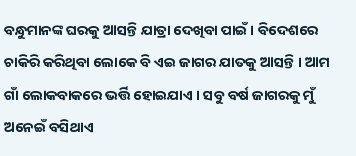ବନ୍ଧୁମାନଙ୍କ ଘରକୁ ଆସନ୍ତି ଯାତ୍ରା ଦେଖିବା ପାଇଁ । ବିଦେଶରେ ଚାକିରି କରିଥିବା ଲୋକେ ବି ଏଇ ଜାଗର ଯାତକୁ ଆସନ୍ତି । ଆମ ଗାଁ ଲୋକବାକରେ ଭର୍ତ୍ତି ହୋଇଯାଏ । ସବୁ ବର୍ଷ ଜାଗରକୁ ମୁଁ ଅନେଇଁ ବସିଥାଏ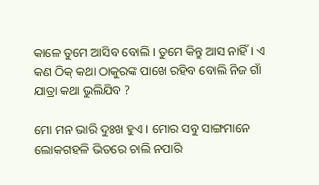କାଳେ ତୁମେ ଆସିବ ବୋଲି । ତୁମେ କିନ୍ତୁ ଆସ ନାହିଁ । ଏ କଣ ଠିକ୍ କଥା ଠାକୁରଙ୍କ ପାଖେ ରହିବ ବୋଲି ନିଜ ଗାଁ ଯାତ୍ରା କଥା ଭୁଲିଯିବ ?

ମୋ ମନ ଭାରି ଦୁଃଖ ହୁଏ । ମୋର ସବୁ ସାଙ୍ଗମାନେ ଲୋକଗହଳି ଭିତରେ ଚାଲି ନପାରି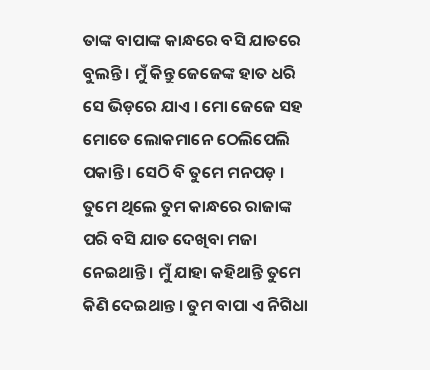ତାଙ୍କ ବାପାଙ୍କ କାନ୍ଧରେ ବସି ଯାତରେ ବୁଲନ୍ତି । ମୁଁ କିନ୍ତୁ ଜେଜେଙ୍କ ହାତ ଧରି ସେ ଭିଡ଼ରେ ଯାଏ । ମୋ ଜେଜେ ସହ ମୋତେ ଲୋକମାନେ ଠେଲିପେଲି ପକାନ୍ତି । ସେଠି ବି ତୁମେ ମନପଡ଼ । ତୁମେ ଥିଲେ ତୁମ କାନ୍ଧରେ ରାଜାଙ୍କ ପରି ବସି ଯାତ ଦେଖିବା ମଜା ନେଇଥାନ୍ତି । ମୁଁ ଯାହା କହିଥାନ୍ତି ତୁମେ କିଣି ଦେଇଥାନ୍ତ । ତୁମ ବାପା ଏ ନିଗିଧା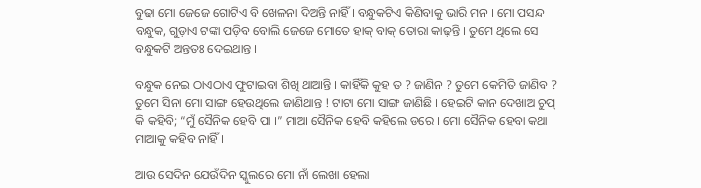ବୁଢା ମୋ ଜେଜେ ଗୋଟିଏ ବି ଖେଳନା ଦିଅନ୍ତି ନାହିଁ । ବନ୍ଧୁକଟିଏ କିଣିବାକୁ ଭାରି ମନ । ମୋ ପସନ୍ଦ ବନ୍ଧୁକ, ଗୁଡ଼ାଏ ଟଙ୍କା ପଡ଼ିବ ବୋଲି ଜେଜେ ମୋତେ ହାକ୍ ବାକ୍ ତୋରା କାଢ଼ନ୍ତି । ତୁମେ ଥିଲେ ସେ ବନ୍ଧୁକଟି ଅନ୍ତତଃ ଦେଇଥାନ୍ତ ।

ବନ୍ଧୁକ ନେଇ ଠାଏଠାଏ ଫୁଟାଇବା ଶିଖି ଥାଆନ୍ତି । କାହିଁକି କୁହ ତ ? ଜାଣିନ ? ତୁମେ କେମିତି ଜାଣିବ ? ତୁମେ ସିନା ମୋ ସାଙ୍ଗ ହେଉଥିଲେ ଜାଣିଥାନ୍ତ ! ଟାଟା ମୋ ସାଙ୍ଗ ଜାଣିଛି । ହେଇଟି କାନ ଦେଖାଅ ଚୁପ୍ କି କହିବି; “ମୁଁ ସୈନିକ ହେବି ପା ।” ମାଆ ସୈନିକ ହେବି କହିଲେ ଡରେ । ମୋ ସୈନିକ ହେବା କଥା ମାଆକୁ କହିବ ନାହିଁ ।

ଆଉ ସେଦିନ ଯେଉଁଦିନ ସ୍କୁଲରେ ମୋ ନାଁ ଲେଖା ହେଲା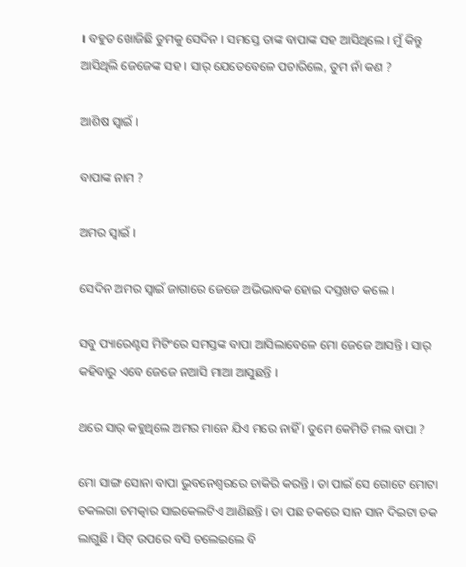। ବହୁତ ଖୋଜିଛି ତୁମକୁ ସେଦିନ । ସମସ୍ତେ ତାଙ୍କ ବାପାଙ୍କ ସହ ଆସିଥିଲେ । ମୁଁ କିନ୍ତୁ ଆସିଥିଲି ଜେଜେଙ୍କ ସହ । ସାର୍ ଯେତେବେଳେ ପଚାରିଲେ, ତୁମ ନାଁ କଣ ?

ଆଶିଷ ସ୍ଵାଇଁ ।

ବାପାଙ୍କ ନାମ ?

ଅମର ସ୍ଵାଇଁ ।

ସେଦିନ ଅମର ସ୍ଵାଇଁ ଜାଗାରେ ଜେଜେ ଅଭିଭାବକ ହୋଇ ଦସ୍ତଖତ କଲେ ।

ସବୁ ପ୍ୟାରେଣ୍ଟସ ମିଟିଂରେ ସମସ୍ତଙ୍କ ବାପା ଆସିଲାବେଳେ ମୋ ଜେଜେ ଆସନ୍ତି । ସାର୍ କହିବାରୁ ଏବେ ଜେଜେ ନଆସି ମାଆ ଆସୁଛନ୍ତି ।

ଥରେ ସାର୍ କହୁଥିଲେ ଅମର ମାନେ ଯିଏ ମରେ ନାହିଁ । ତୁମେ କେମିତି ମଲ ବାପା ?

ମୋ ସାଙ୍ଗ ସୋନା ବାପା ଭୁବନେଶ୍ୱରରେ ଚାକିରି କରନ୍ତି । ତା ପାଇଁ ସେ ଗୋଟେ ମୋଟା ଚକଲଗା ଚମତ୍କାର ସାଇକେଲଟିଏ ଆଣିଛନ୍ତି । ତା ପଛ ଚକରେ ସାନ ସାନ ଦିଇଟା ଚକ ଲାଗୁଛି । ସିଟ୍ ଉପରେ ବସି ଚଲେଇଲେ ବି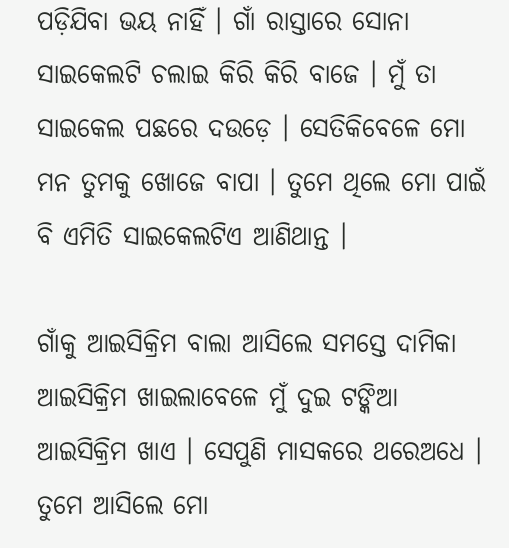ପଡ଼ିଯିବା ଭୟ ନାହିଁ । ଗାଁ ରାସ୍ତାରେ ସୋନା ସାଇକେଲଟି ଚଲାଇ କିରି କିରି ବାଜେ । ମୁଁ ତା ସାଇକେଲ ପଛରେ ଦଉଡ଼େ । ସେତିକିବେଳେ ମୋ ମନ ତୁମକୁ ଖୋଜେ ବାପା । ତୁମେ ଥିଲେ ମୋ ପାଇଁ ବି ଏମିତି ସାଇକେଲଟିଏ ଆଣିଥାନ୍ତ ।

ଗାଁକୁ ଆଇସିକ୍ରିମ ବାଲା ଆସିଲେ ସମସ୍ତେ ଦାମିକା ଆଇସିକ୍ରିମ ଖାଇଲାବେଳେ ମୁଁ ଦୁଇ ଟଙ୍କିଆ ଆଇସିକ୍ରିମ ଖାଏ । ସେପୁଣି ମାସକରେ ଥରେଅଧେ । ତୁମେ ଆସିଲେ ମୋ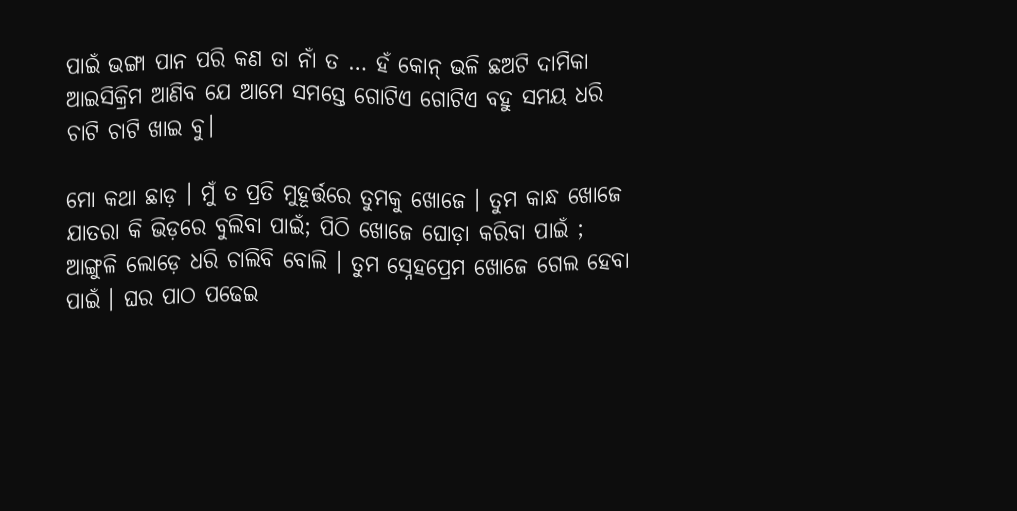ପାଇଁ ଭଙ୍ଗା ପାନ ପରି କଣ ତା ନାଁ ତ … ହଁ କୋନ୍ ଭଳି ଛଅଟି ଦାମିକା ଆଇସିକ୍ରିମ ଆଣିବ ଯେ ଆମେ ସମସ୍ତେ ଗୋଟିଏ ଗୋଟିଏ ବହୁ ସମୟ ଧରି ଚାଟି ଚାଟି ଖାଇ ବୁ।

ମୋ କଥା ଛାଡ଼ । ମୁଁ ତ ପ୍ରତି ମୁହୂର୍ତ୍ତରେ ତୁମକୁ ଖୋଜେ । ତୁମ କାନ୍ଧ ଖୋଜେ ଯାତରା କି ଭିଡ଼ରେ ବୁଲିବା ପାଇଁ; ପିଠି ଖୋଜେ ଘୋଡ଼ା କରିବା ପାଇଁ ; ଆଙ୍ଗୁଳି ଲୋଡ଼େ ଧରି ଚାଲିବି ବୋଲି । ତୁମ ସ୍ନେହପ୍ରେମ ଖୋଜେ ଗେଲ ହେବା ପାଇଁ । ଘର ପାଠ ପଢେଇ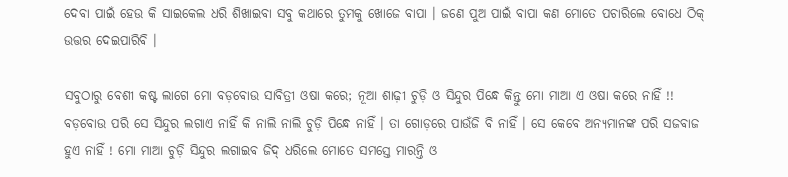ଦେବା ପାଇଁ ହେଉ କି ସାଇକେଲ ଧରି ଶିଖାଇବା ସବୁ କଥାରେ ତୁମକୁ ଖୋଜେ ବାପା । ଜଣେ ପୁଅ ପାଇଁ ବାପା କଣ ମୋତେ ପଚାରିଲେ ବୋଧେ ଠିକ୍ ଉତ୍ତର ଦେଇପାରିବି ।

ସବୁଠାରୁ ବେଶୀ କଷ୍ଟ ଲାଗେ ମୋ ବଡ଼ବୋଉ ସାବିତ୍ରୀ ଓଷା କରେ; ନୂଆ ଶାଢ଼ୀ ଚୁଡ଼ି ଓ ସିନ୍ଦୁର ପିନ୍ଧେ କିନ୍ତୁ ମୋ ମାଆ ଏ ଓଷା କରେ ନାହିଁ !! ବଡ଼ବୋଉ ପରି ସେ ସିନ୍ଦୁର ଲଗାଏ ନାହିଁ କି ନାଲି ନାଲି ଚୁଡ଼ି ପିନ୍ଧେ ନାହିଁ । ତା ଗୋଡ଼ରେ ପାଉଁଜି ବି ନାହିଁ । ସେ କେବେ ଅନ୍ୟମାନଙ୍କ ପରି ସଜବାଜ ହୁଏ ନାହିଁ ! ମୋ ମାଆ ଚୁଡ଼ି ସିନ୍ଦୁର ଲଗାଇବ ଜିଦ୍ ଧରିଲେ ମୋତେ ସମସ୍ତେ ମାରନ୍ତି ଓ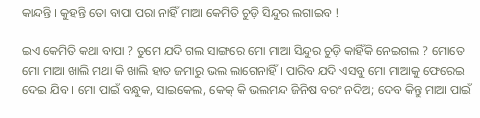କାନ୍ଦନ୍ତି । କୁହନ୍ତି ତୋ ବାପା ପରା ନାହିଁ ମାଆ କେମିତି ଚୁଡ଼ି ସିନ୍ଦୁର ଲଗାଇବ !

ଇଏ କେମିତି କଥା ବାପା ? ତୁମେ ଯଦି ଗଲ ସାଙ୍ଗରେ ମୋ ମାଆ ସିନ୍ଦୁର ଚୁଡ଼ି କାହିଁକି ନେଇଗଲ ? ମୋତେ ମୋ ମାଆ ଖାଲି ମଥା କି ଖାଲି ହାତ ଜମାରୁ ଭଲ ଲାଗେନାହିଁ । ପାରିବ ଯଦି ଏସବୁ ମୋ ମାଆକୁ ଫେରେଇ ଦେଇ ଯିବ । ମୋ ପାଇଁ ବନ୍ଧୁକ, ସାଇକେଲ, କେକ୍ କି ଭଲମନ୍ଦ ଜିନିଷ ବରଂ ନଦିଅ; ଦେବ କିନ୍ତୁ ମାଆ ପାଇଁ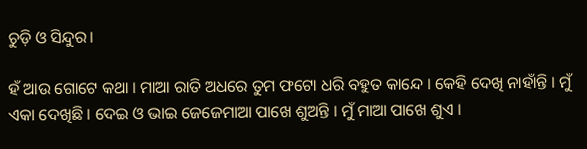ଚୁଡ଼ି ଓ ସିନ୍ଦୁର।

ହଁ ଆଉ ଗୋଟେ କଥା । ମାଆ ରାତି ଅଧରେ ତୁମ ଫଟୋ ଧରି ବହୁତ କାନ୍ଦେ । କେହି ଦେଖି ନାହାଁନ୍ତି । ମୁଁ ଏକା ଦେଖିଛି । ଦେଇ ଓ ଭାଇ ଜେଜେମାଆ ପାଖେ ଶୁଅନ୍ତି । ମୁଁ ମାଆ ପାଖେ ଶୁଏ ।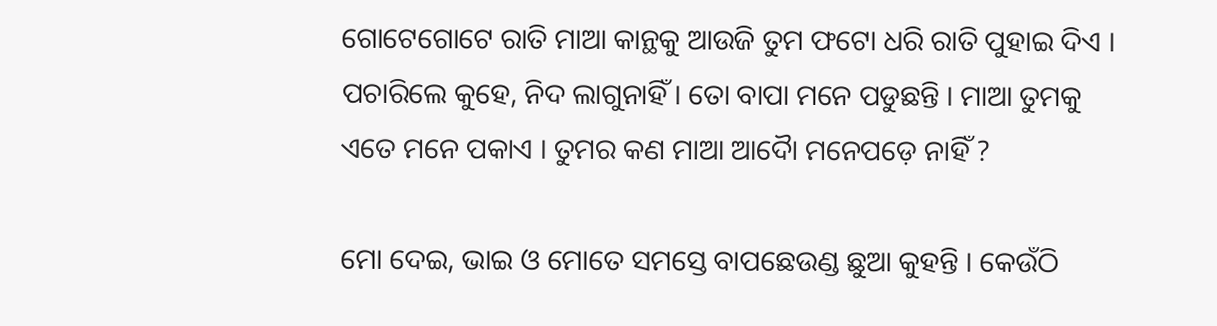ଗୋଟେଗୋଟେ ରାତି ମାଆ କାନ୍ଥକୁ ଆଉଜି ତୁମ ଫଟୋ ଧରି ରାତି ପୁହାଇ ଦିଏ । ପଚାରିଲେ କୁହେ, ନିଦ ଲାଗୁନାହିଁ । ତୋ ବାପା ମନେ ପଡୁଛନ୍ତି । ମାଆ ତୁମକୁ ଏତେ ମନେ ପକାଏ । ତୁମର କଣ ମାଆ ଆଦୋୖ ମନେପଡ଼େ ନାହିଁ ?

ମୋ ଦେଇ, ଭାଇ ଓ ମୋତେ ସମସ୍ତେ ବାପଛେଉଣ୍ଡ ଛୁଆ କୁହନ୍ତି । କେଉଁଠି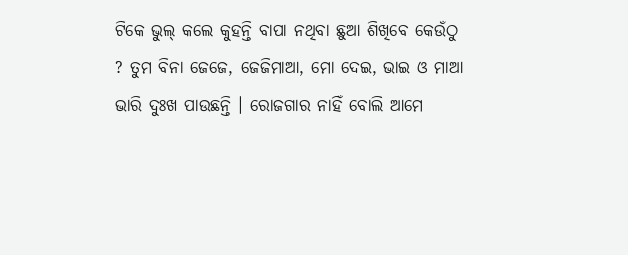ଟିକେ ଭୁଲ୍ କଲେ କୁହନ୍ତି ବାପା ନଥିବା ଛୁଆ ଶିଖିବେ କେଉଁଠୁ ? ତୁମ ବିନା ଜେଜେ, ଜେଜିମାଆ, ମୋ ଦେଇ, ଭାଇ ଓ ମାଆ ଭାରି ଦୁଃଖ ପାଉଛନ୍ତି । ରୋଜଗାର ନାହିଁ ବୋଲି ଆମେ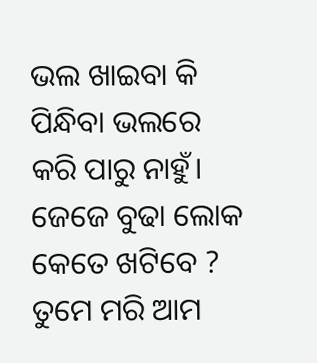ଭଲ ଖାଇବା କି ପିନ୍ଧିବା ଭଲରେ କରି ପାରୁ ନାହୁଁ। ଜେଜେ ବୁଢା ଲୋକ କେତେ ଖଟିବେ ? ତୁମେ ମରି ଆମ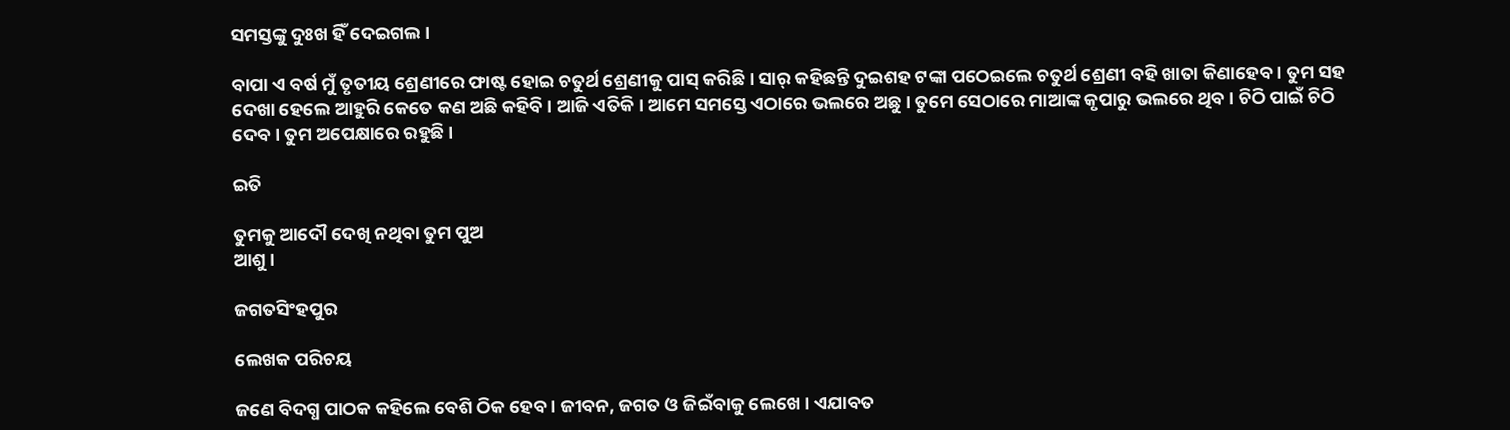ସମସ୍ତଙ୍କୁ ଦୁଃଖ ହିଁ ଦେଇଗଲ ।

ବାପା ଏ ବର୍ଷ ମୁଁ ତୃତୀୟ ଶ୍ରେଣୀରେ ଫାଷ୍ଟ ହୋଇ ଚତୁର୍ଥ ଶ୍ରେଣୀକୁ ପାସ୍ କରିଛି । ସାର୍ କହିଛନ୍ତି ଦୁଇଶହ ଟଙ୍କା ପଠେଇଲେ ଚତୁର୍ଥ ଶ୍ରେଣୀ ବହି ଖାତା କିଣାହେବ । ତୁମ ସହ ଦେଖା ହେଲେ ଆହୁରି କେତେ କଣ ଅଛି କହିବି । ଆଜି ଏତିକି । ଆମେ ସମସ୍ତେ ଏଠାରେ ଭଲରେ ଅଛୁ । ତୁମେ ସେଠାରେ ମାଆଙ୍କ କୃପାରୁ ଭଲରେ ଥିବ । ଚିଠି ପାଇଁ ଚିଠି ଦେବ। ତୁମ ଅପେକ୍ଷାରେ ରହୁଛି ।

ଇତି

ତୁମକୁ ଆଦୌ ଦେଖି ନଥିବା ତୁମ ପୁଅ
ଆଶୁ ।

ଜଗତସିଂହପୁର

ଲେଖକ ପରିଚୟ

ଜଣେ ବିଦଗ୍ଧ ପାଠକ କହିଲେ ବେଶି ଠିକ ହେବ । ଜୀବନ, ଜଗତ ଓ ଜିଇଁବାକୁ ଲେଖେ । ଏଯାବତ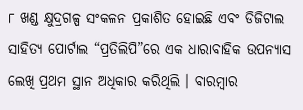୮ ଖଣ୍ଡ କ୍ଷୁଦ୍ରଗଳ୍ପ ସଂକଳନ ପ୍ରକାଶିତ ହୋଇଛି ଏବଂ ଡିଜିଟାଲ ସାହିତ୍ୟ ପୋର୍ଟାଲ “ପ୍ରତିଲିପି”ରେ ଏକ ଧାରାବାହିକ ଉପନ୍ୟାସ ଲେଖି ପ୍ରଥମ ସ୍ଥାନ ଅଧିକାର କରିଥିଲି । ବାରମ୍ବାର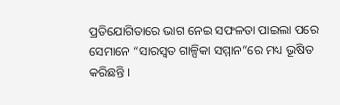ପ୍ରତିଯୋଗିତାରେ ଭାଗ ନେଇ ସଫଳତା ପାଇଲା ପରେ ସେମାନେ “ସାରସ୍ଵତ ଗାଳ୍ପିକା ସମ୍ମାନ”ରେ ମଧ୍ୟ ଭୂଷିତ କରିଛନ୍ତି ।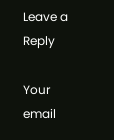Leave a Reply

Your email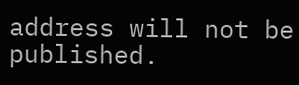address will not be published.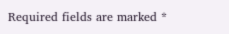Required fields are marked *